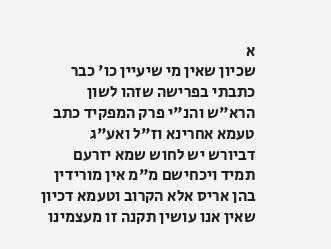א
שכיון שאין מי שיעיין כו' כבר כתבתי בפרישה שזהו לשון הרא"ש והנ"י פרק המפקיד כתב טעמא אחרינא וז"ל ואע"ג דביורש יש לחוש שמא יזרעם תמיד ויכחישם מ"מ אין מורידין בהן אריס אלא הקרוב וטעמא דכיון שאין אנו עושין תקנה זו מעצמינו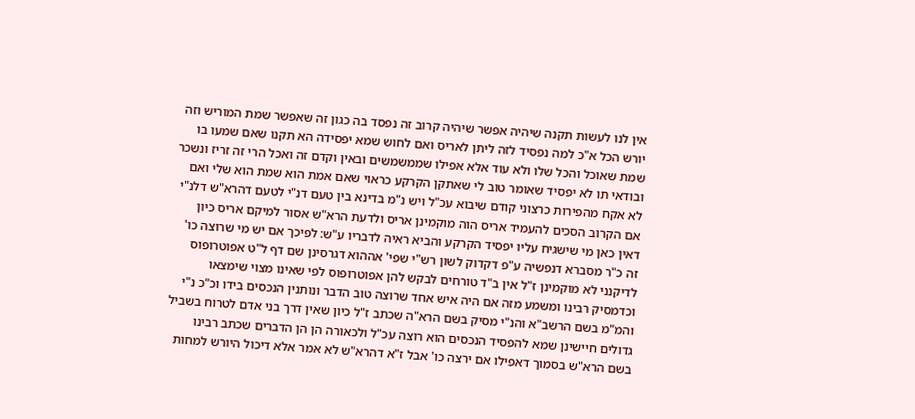אין לנו לעשות תקנה שיהיה אפשר שיהיה קרוב זה נפסד בה כגון זה שאפשר שמת המוריש וזה יורש הכל א"כ למה נפסיד לזה ליתן לאריס ואם לחוש שמא יפסידה הא תקנו שאם שמעו בו שמת שאוכל והכל שלו ולא עוד אלא אפילו שממשמשים ובאין וקדם זה ואכל הרי זה זריז ונשכר ובודאי תו לא יפסיד שאומר טוב לי שאתקן הקרקע כראוי שאם אמת הוא שמת הוא שלי ואם לא אקח מהפירות כרצוני קודם שיבוא עכ"ל ויש נ"מ בדינא בין טעם דנ"י לטעם דהרא"ש דלנ"י אם הקרוב הסכים להעמיד אריס הוה מוקמינן אריס ולדעת הרא"ש אסור למיקם אריס כיון דאין כאן מי שישגיח עליו יפסיד הקרקע והביא ראיה לדבריו ע"ש: לפיכך אם יש מי שרוצה כו' זה כ"ר מסברא דנפשיה ע"פ דקדוק לשון רש"י שפי' אההוא דגרסינן שם דף ל"ט אפוטרופוס לדיקנני לא מוקמינן ז"ל אין ב"ד טורחים לבקש להן אפוטרופוס לפי שאינו מצוי שימצאו וכדמסיק רבינו ומשמע מזה אם היה איש אחד שרוצה טוב הדבר ונותנין הנכסים בידו וכ"כ נ"י והמ"מ בשם הרשב"א והנ"י מסיק בשם הרא"ה שכתב ז"ל כיון שאין דרך בני אדם לטרוח בשביל גדולים חיישינן שמא להפסיד הנכסים הוא רוצה עכ"ל ולכאורה הן הן הדברים שכתב רבינו בשם הרא"ש בסמוך דאפילו אם ירצה כו' אבל ז"א דהרא"ש לא אמר אלא דיכול היורש למחות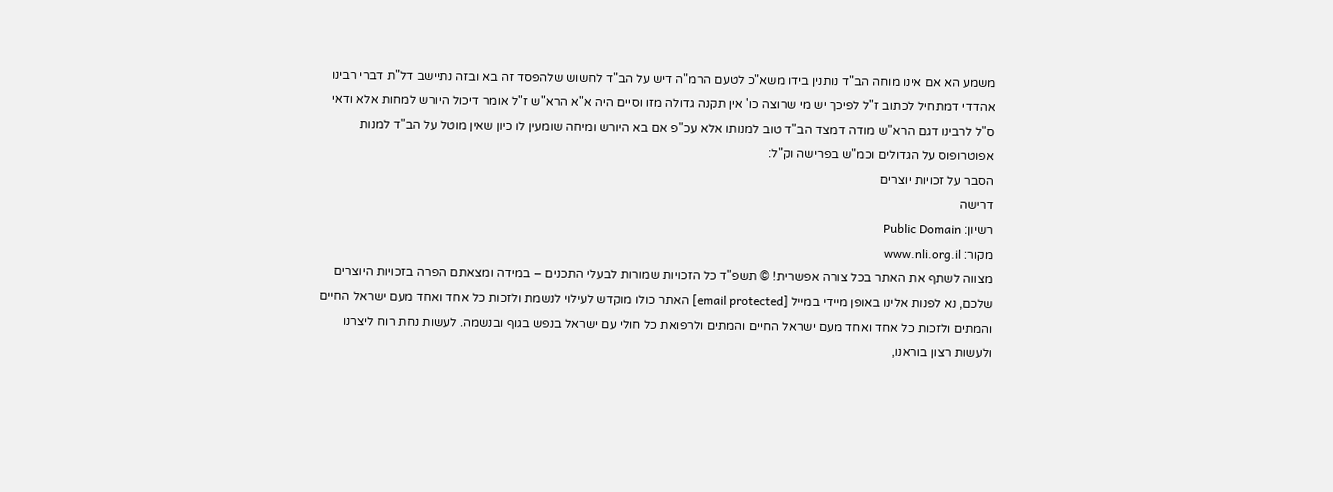משמע הא אם אינו מוחה הב"ד נותנין בידו משא"כ לטעם הרמ"ה דיש על הב"ד לחשוש שלהפסד זה בא ובזה נתיישב דל"ת דברי רבינו אהדדי דמתחיל לכתוב ז"ל לפיכך יש מי שרוצה כו' אין תקנה גדולה מזו וסיים היה א"א הרא"ש ז"ל אומר דיכול היורש למחות אלא ודאי ס"ל לרבינו דגם הרא"ש מודה דמצד הב"ד טוב למנותו אלא עכ"פ אם בא היורש ומיחה שומעין לו כיון שאין מוטל על הב"ד למנות אפוטרופוס על הגדולים וכמ"ש בפרישה וק"ל:
הסבר על זכויות יוצרים
דרישה
רשיון: Public Domain
מקור: www.nli.org.il
מצווה לשתף את האתר בכל צורה אפשרית! © תשפ"ד כל הזכויות שמורות לבעלי התכנים – במידה ומצאתם הפרה בזכויות היוצרים שלכם, נא לפנות אלינו באופן מיידי במייל [email protected] האתר כולו מוקדש לעילוי לנשמת ולזכות כל אחד ואחד מעם ישראל החיים והמתים ולזכות כל אחד ואחד מעם ישראל החיים והמתים ולרפואת כל חולי עם ישראל בנפש בגוף ובנשמה. לעשות נחת רוח ליצרנו ולעשות רצון בוראנו,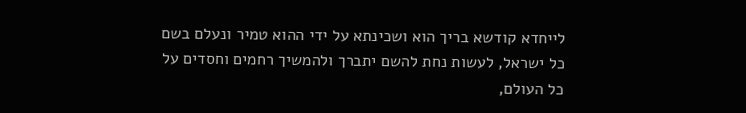לייחדא קודשא בריך הוא ושכינתא על ידי ההוא טמיר ונעלם בשם כל ישראל, לעשות נחת להשם יתברך ולהמשיך רחמים וחסדים על כל העולם,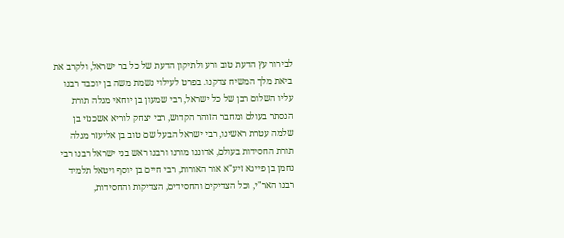לבירור עץ הדעת טוב ורע ולתיקון הדעת של כל בר ישראל, ולקרב את ביאת מלך המשיח צדקנו. בפרט לעילוי נשמת משה בן יוכבד רבנו עליו השלום רבן של כל ישראל, רבי שמעון בן יוחאי מגלה תורת הנסתר בעולם ומחבר הזוהר הקדוש, רבי יצחק לוריא אשכנזי בן שלמה עטרת ראשינו, רבי ישראל הבעל שם טוב בן אליעזר מגלה תורת החסידות בעולם, אדוננו מורנו ורבנו ראש בני ישראל רבנו רבי נחמן בן פייגא זיע"א אור האורות, רבי חיים בן יוסף ויטאל תלמיד רבנו האר"י, וכל הצדיקים והחסידים, הצדיקות והחסידות,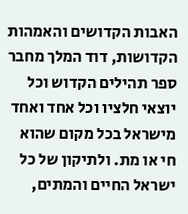האבות הקדושים והאמהות הקדושות, דוד המלך מחבר ספר תהילים הקדוש וכל יוצאי חלציו וכל אחד ואחד מישראל בכל מקום שהוא חי או מת. ולתיקון של כל ישראל החיים והמתים,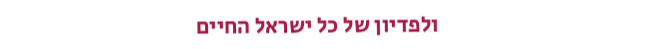ולפדיון של כל ישראל החיים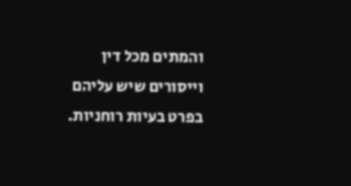והמתים מכל דין וייסורים שיש עליהם בפרט בעיות רוחניות.